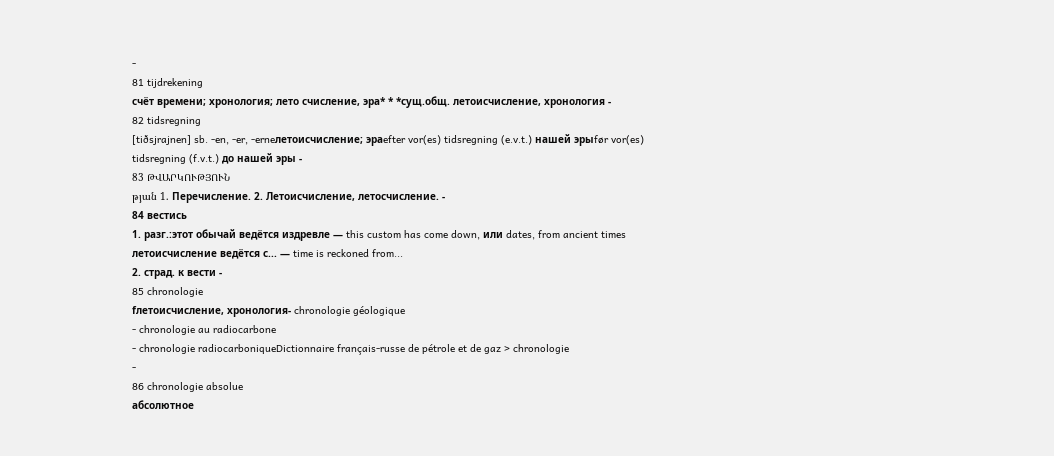-
81 tijdrekening
счёт времени; хронология; лето счисление, эра* * *сущ.общ. летоисчисление, хронология -
82 tidsregning
[tiðsjrajnen] sb. -en, -er, -erneлетоисчисление; эраefter vor(es) tidsregning (e.v.t.) нашей эрыfør vor(es) tidsregning (f.v.t.) до нашей эры -
83 ԹՎԱՐԿՈՒԹՅՈՒՆ
թյան 1. Перечисление. 2. Летоисчисление, летосчисление. -
84 вестись
1. разг.:этот обычай ведётся издревле — this custom has come down, или dates, from ancient times
летоисчисление ведётся с... — time is reckoned from...
2. страд. к вести -
85 chronologie
fлетоисчисление, хронология- chronologie géologique
- chronologie au radiocarbone
- chronologie radiocarboniqueDictionnaire français-russe de pétrole et de gaz > chronologie
-
86 chronologie absolue
абсолютное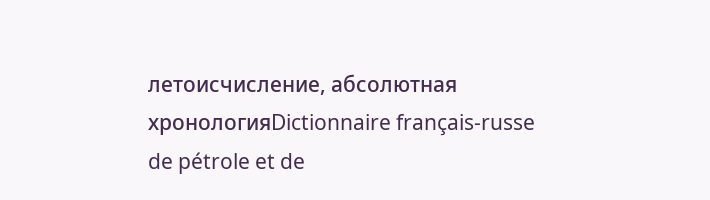летоисчисление, абсолютная хронологияDictionnaire français-russe de pétrole et de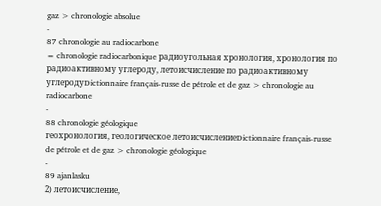gaz > chronologie absolue
-
87 chronologie au radiocarbone
= chronologie radiocarbonique радиоугольная хронология, хронология по радиоактивному углероду, летоисчисление по радиоактивному углеродуDictionnaire français-russe de pétrole et de gaz > chronologie au radiocarbone
-
88 chronologie géologique
геохронология, геологическое летоисчислениеDictionnaire français-russe de pétrole et de gaz > chronologie géologique
-
89 ajanlasku
2) летоисчисление,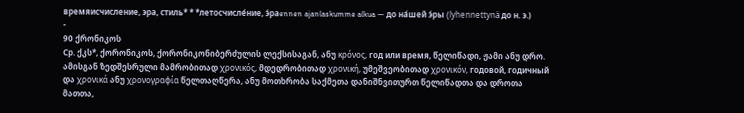времяисчисление, эра, стиль* * *летосчисле́ние, э́раennen ajanlaskumme alkua — до на́шей э́ры (lyhennettynä до н. э.)
-
90 ქრონიკოს
Ср. ქკს*, ქორონიკოს, ქორონიკონიბერძულის ლექსისაგან, ანუ κρόνος, год или время, წელიწადი, ჟამი ანუ დრო. ამისგან ზედშესრული მამრობითად χρονικός, მდედრობითად χρονική, უმეშვეობითად χρονικόν, годовой, годичный და χρονικά ანუ χρονογραφία წელთაღწერა, ანუ მოთხრობა საქმეთა დანიშნვითურთ წელიწადთა და დროთა მათთა,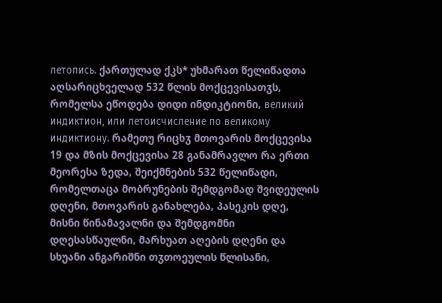летопись. ქართულად ქკს* უხმარათ წელიწადთა აღსარიცხველად 532 წლის მოქცევისათჳს, რომელსა ეწოდება დიდი ინდიკტიონი, великий индиктион, или летоисчисление по великому индиктиону. რამეთუ რიცხჳ მთოვარის მოქცევისა 19 და მზის მოქცევისა 28 განამრავლო რა ერთი მეორესა ზედა, შეიქმნების 532 წელიწადი, რომელთაცა მობრუნების შემდგომად შვიდეულის დღენი, მთოვარის განახლება, პასეკის დღე, მისნი წინამავალნი და შემდგომნი დღესასწაულნი, მარხუათ აღების დღენი და სხუანი ანგარიშნი თჳთოეულის წლისანი,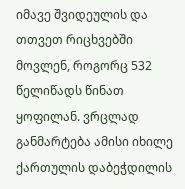იმავე შვიდეულის და თთვეთ რიცხვებში მოვლენ, როგორც 532 წელიწადს წინათ ყოფილან. ვრცლად განმარტება ამისი იხილე ქართულის დაბეჭდილის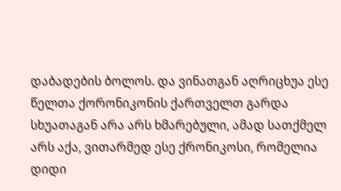დაბადების ბოლოს. და ვინათგან აღრიცხუა ესე წელთა ქორონიკონის ქართველთ გარდა სხუათაგან არა არს ხმარებული, ამად სათქმელ არს აქა, ვითარმედ ესე ქრონიკოსი, რომელია დიდი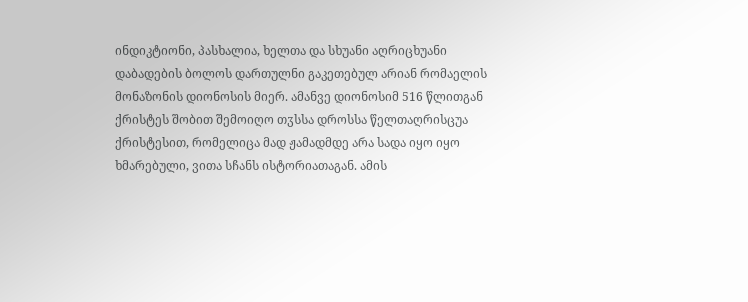ინდიკტიონი, პასხალია, ხელთა და სხუანი აღრიცხუანი დაბადების ბოლოს დართულნი გაკეთებულ არიან რომაელის მონაზონის დიონოსის მიერ. ამანვე დიონოსიმ 516 წლითგან ქრისტეს შობით შემოიღო თჳსსა დროსსა წელთაღრისცუა ქრისტესით, რომელიცა მად ჟამადმდე არა სადა იყო იყო ხმარებული, ვითა სჩანს ისტორიათაგან. ამის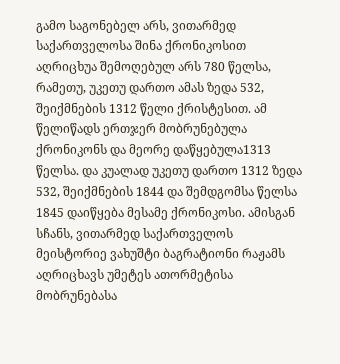გამო საგონებელ არს, ვითარმედ საქართველოსა შინა ქრონიკოსით აღრიცხუა შემოღებულ არს 780 წელსა, რამეთუ, უკეთუ დართო ამას ზედა 532, შეიქმნების 1312 წელი ქრისტესით. ამ წელიწადს ერთჯერ მობრუნებულა ქრონიკონს და მეორე დაწყებულა1313 წელსა. და კუალად უკეთუ დართო 1312 ზედა 532, შეიქმნების 1844 და შემდგომსა წელსა 1845 დაიწყება მესამე ქრონიკოსი. ამისგან სჩანს, ვითარმედ საქართველოს მეისტორიე ვახუშტი ბაგრატიონი რაჟამს აღრიცხავს უმეტეს ათორმეტისა მობრუნებასა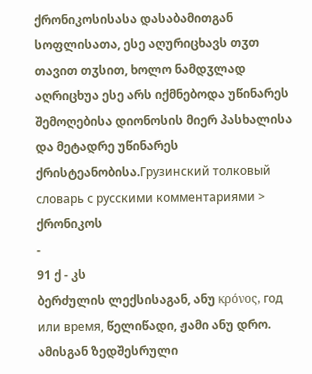ქრონიკოსისასა დასაბამითგან სოფლისათა, ესე აღურიცხავს თჳთ თავით თჳსით, ხოლო ნამდჳლად აღრიცხუა ესე არს იქმნებოდა უწინარეს შემოღებისა დიონოსის მიერ პასხალისა და მეტადრე უწინარეს ქრისტეანობისა.Грузинский толковый словарь с русскими комментариями > ქრონიკოს
-
91 ქ - კს
ბერძულის ლექსისაგან, ანუ κρόνος, год или время, წელიწადი, ჟამი ანუ დრო. ამისგან ზედშესრული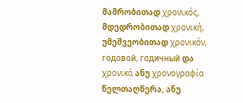მამრობითად χρονικός, მდედრობითად χρονική, უმეშვეობითად χρονικόν, годовой, годичный და χρονικά ანუ χρονογραφία წელთაღწერა, ანუ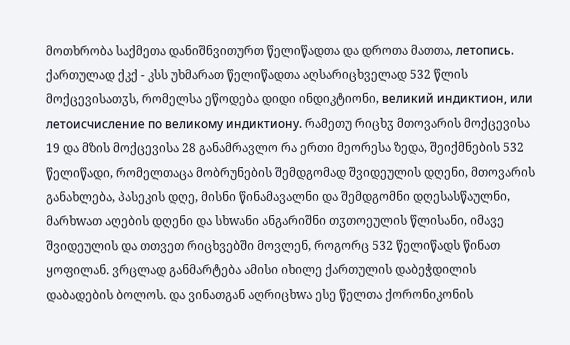მოთხრობა საქმეთა დანიშნვითურთ წელიწადთა და დროთა მათთა, летопись. ქართულად ქკქ - კსს უხმარათ წელიწადთა აღსარიცხველად 532 წლის მოქცევისათჳს, რომელსა ეწოდება დიდი ინდიკტიონი, великий индиктион, или летоисчисление по великому индиктиону. რამეთუ რიცხჳ მთოვარის მოქცევისა 19 და მზის მოქცევისა 28 განამრავლო რა ერთი მეორესა ზედა, შეიქმნების 532 წელიწადი, რომელთაცა მობრუნების შემდგომად შვიდეულის დღენი, მთოვარის განახლება, პასეკის დღე, მისნი წინამავალნი და შემდგომნი დღესასწაულნი, მარხwათ აღების დღენი და სხwანი ანგარიშნი თჳთოეულის წლისანი, იმავე შვიდეულის და თთვეთ რიცხვებში მოვლენ, როგორც 532 წელიწადს წინათ ყოფილან. ვრცლად განმარტება ამისი იხილე ქართულის დაბეჭდილის დაბადების ბოლოს. და ვინათგან აღრიცხwა ესე წელთა ქორონიკონის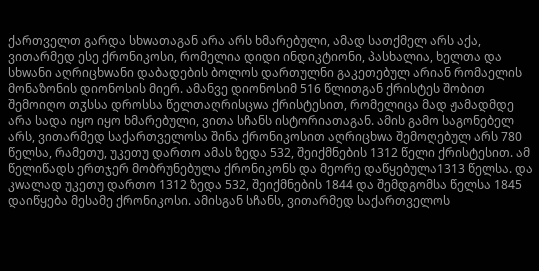ქართველთ გარდა სხwათაგან არა არს ხმარებული, ამად სათქმელ არს აქა, ვითარმედ ესე ქრონიკოსი, რომელია დიდი ინდიკტიონი, პასხალია, ხელთა და სხwანი აღრიცხwანი დაბადების ბოლოს დართულნი გაკეთებულ არიან რომაელის მონაზონის დიონოსის მიერ. ამანვე დიონოსიმ 516 წლითგან ქრისტეს შობით შემოიღო თჳსსა დროსსა წელთაღრისცwა ქრისტესით, რომელიცა მად ჟამადმდე არა სადა იყო იყო ხმარებული, ვითა სჩანს ისტორიათაგან. ამის გამო საგონებელ არს, ვითარმედ საქართველოსა შინა ქრონიკოსით აღრიცხwა შემოღებულ არს 780 წელსა, რამეთუ, უკეთუ დართო ამას ზედა 532, შეიქმნების 1312 წელი ქრისტესით. ამ წელიწადს ერთჯერ მობრუნებულა ქრონიკონს და მეორე დაწყებულა1313 წელსა. და კwალად უკეთუ დართო 1312 ზედა 532, შეიქმნების 1844 და შემდგომსა წელსა 1845 დაიწყება მესამე ქრონიკოსი. ამისგან სჩანს, ვითარმედ საქართველოს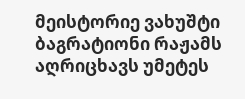მეისტორიე ვახუშტი ბაგრატიონი რაჟამს აღრიცხავს უმეტეს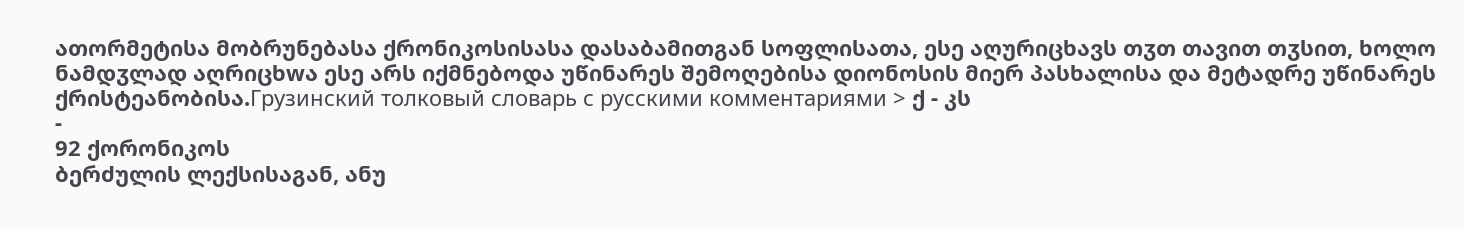ათორმეტისა მობრუნებასა ქრონიკოსისასა დასაბამითგან სოფლისათა, ესე აღურიცხავს თჳთ თავით თჳსით, ხოლო ნამდჳლად აღრიცხwა ესე არს იქმნებოდა უწინარეს შემოღებისა დიონოსის მიერ პასხალისა და მეტადრე უწინარეს ქრისტეანობისა.Грузинский толковый словарь с русскими комментариями > ქ - კს
-
92 ქორონიკოს
ბერძულის ლექსისაგან, ანუ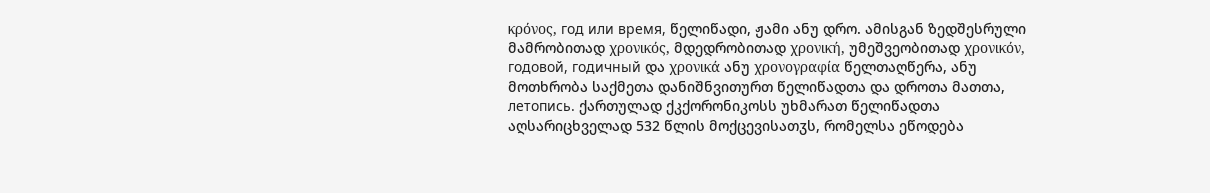κρόνος, год или время, წელიწადი, ჟამი ანუ დრო. ამისგან ზედშესრული მამრობითად χρονικός, მდედრობითად χρονική, უმეშვეობითად χρονικόν, годовой, годичный და χρονικά ანუ χρονογραφία წელთაღწერა, ანუ მოთხრობა საქმეთა დანიშნვითურთ წელიწადთა და დროთა მათთა, летопись. ქართულად ქკქორონიკოსს უხმარათ წელიწადთა აღსარიცხველად 532 წლის მოქცევისათჳს, რომელსა ეწოდება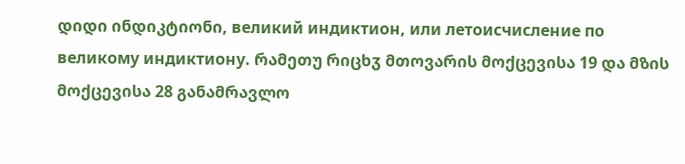დიდი ინდიკტიონი, великий индиктион, или летоисчисление по великому индиктиону. რამეთუ რიცხჳ მთოვარის მოქცევისა 19 და მზის მოქცევისა 28 განამრავლო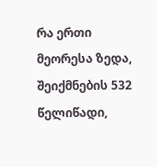რა ერთი მეორესა ზედა, შეიქმნების 532 წელიწადი,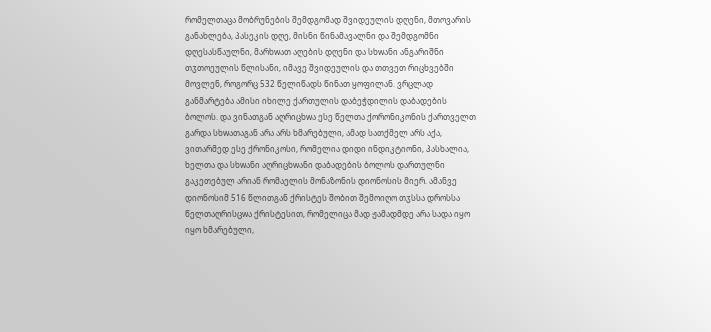რომელთაცა მობრუნების შემდგომად შვიდეულის დღენი, მთოვარის განახლება, პასეკის დღე, მისნი წინამავალნი და შემდგომნი დღესასწაულნი, მარხwათ აღების დღენი და სხwანი ანგარიშნი თჳთოეულის წლისანი, იმავე შვიდეულის და თთვეთ რიცხვებში მოვლენ, როგორც 532 წელიწადს წინათ ყოფილან. ვრცლად განმარტება ამისი იხილე ქართულის დაბეჭდილის დაბადების ბოლოს. და ვინათგან აღრიცხwა ესე წელთა ქორონიკონის ქართველთ გარდა სხwათაგან არა არს ხმარებული, ამად სათქმელ არს აქა, ვითარმედ ესე ქრონიკოსი, რომელია დიდი ინდიკტიონი, პასხალია, ხელთა და სხwანი აღრიცხwანი დაბადების ბოლოს დართულნი გაკეთებულ არიან რომაელის მონაზონის დიონოსის მიერ. ამანვე დიონოსიმ 516 წლითგან ქრისტეს შობით შემოიღო თჳსსა დროსსა წელთაღრისცwა ქრისტესით, რომელიცა მად ჟამადმდე არა სადა იყო იყო ხმარებული,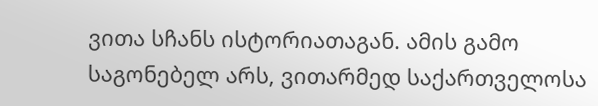ვითა სჩანს ისტორიათაგან. ამის გამო საგონებელ არს, ვითარმედ საქართველოსა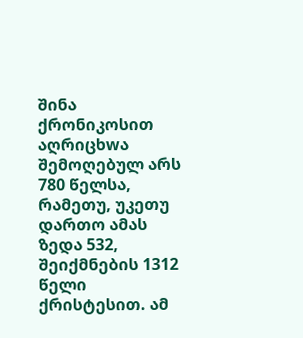შინა ქრონიკოსით აღრიცხwა შემოღებულ არს 780 წელსა, რამეთუ, უკეთუ დართო ამას ზედა 532, შეიქმნების 1312 წელი ქრისტესით. ამ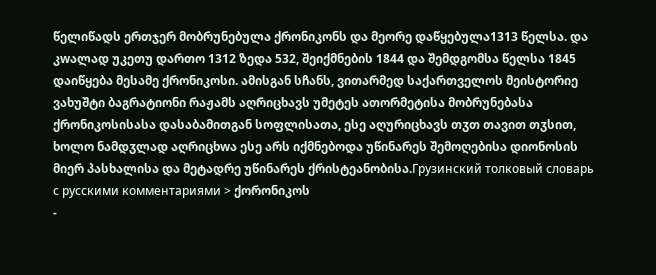წელიწადს ერთჯერ მობრუნებულა ქრონიკონს და მეორე დაწყებულა1313 წელსა. და კwალად უკეთუ დართო 1312 ზედა 532, შეიქმნების 1844 და შემდგომსა წელსა 1845 დაიწყება მესამე ქრონიკოსი. ამისგან სჩანს, ვითარმედ საქართველოს მეისტორიე ვახუშტი ბაგრატიონი რაჟამს აღრიცხავს უმეტეს ათორმეტისა მობრუნებასა ქრონიკოსისასა დასაბამითგან სოფლისათა, ესე აღურიცხავს თჳთ თავით თჳსით, ხოლო ნამდჳლად აღრიცხwა ესე არს იქმნებოდა უწინარეს შემოღებისა დიონოსის მიერ პასხალისა და მეტადრე უწინარეს ქრისტეანობისა.Грузинский толковый словарь с русскими комментариями > ქორონიკოს
-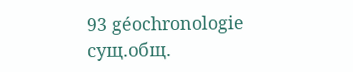93 géochronologie
сущ.общ.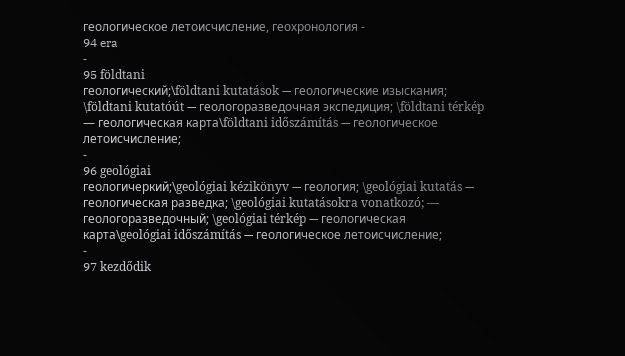геологическое летоисчисление, геохронология -
94 era
-
95 földtani
геологический;\földtani kutatások — геологические изыскания; \földtani kutatóút — геологоразведочная экспедиция; \földtani térkép — геологическая карта\földtani időszámítás — геологическое летоисчисление;
-
96 geológiai
геологичеркий;\geológiai kézikönyv — геология; \geológiai kutatás — геологическая разведка; \geológiai kutatásokra vonatkozó; — геологоразведочный; \geológiai térkép — геологическая карта\geológiai időszámítás — геологическое летоисчисление;
-
97 kezdődik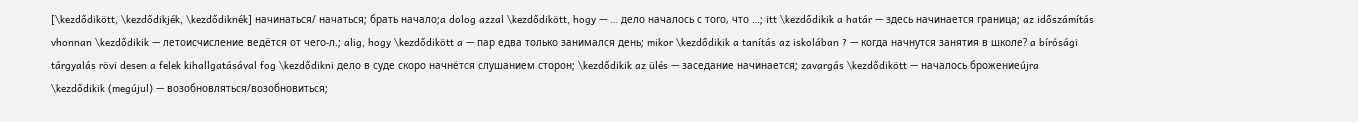[\kezdődikött, \kezdődikjék, \kezdődiknék] начинаться/ начаться; брать начало;a dolog azzal \kezdődikött, hogy — … дело началось с того, что …; itt \kezdődikik a határ — здесь начинается граница; az időszámítás vhonnan \kezdődikik — летоисчисление ведётся от чего-л.; alig, hogy \kezdődikött a — пар едва только занимался день; mikor \kezdődikik a tanítás az iskolában ? — когда начнутся занятия в школе? a bírósági tárgyalás rövi desen a felek kihallgatásával fog \kezdődikni дело в суде скоро начнётся слушанием сторон; \kezdődikik az ülés — заседание начинается; zavargás \kezdődikött — началось брожениеújra \kezdődikik (megújul) — возобновляться/возобновиться;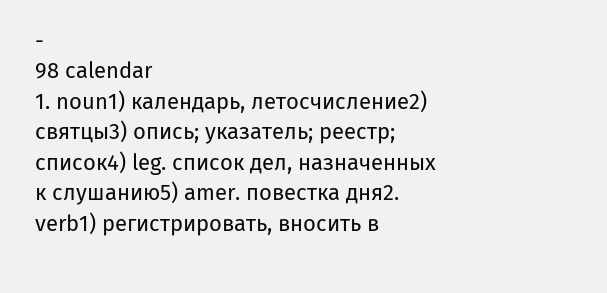-
98 calendar
1. noun1) календарь, летосчисление2) святцы3) опись; указатель; реестр; список4) leg. список дел, назначенных к слушанию5) amer. повестка дня2. verb1) регистрировать, вносить в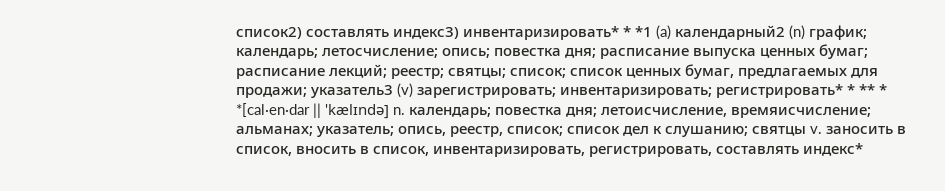список2) составлять индекс3) инвентаризировать* * *1 (a) календарный2 (n) график; календарь; летосчисление; опись; повестка дня; расписание выпуска ценных бумаг; расписание лекций; реестр; святцы; список; список ценных бумаг, предлагаемых для продажи; указатель3 (v) зарегистрировать; инвентаризировать; регистрировать* * ** * *[cal·en·dar || 'kælɪndə] n. календарь; повестка дня; летоисчисление, времяисчисление; альманах; указатель; опись, реестр, список; список дел к слушанию; святцы v. заносить в список, вносить в список, инвентаризировать, регистрировать, составлять индекс*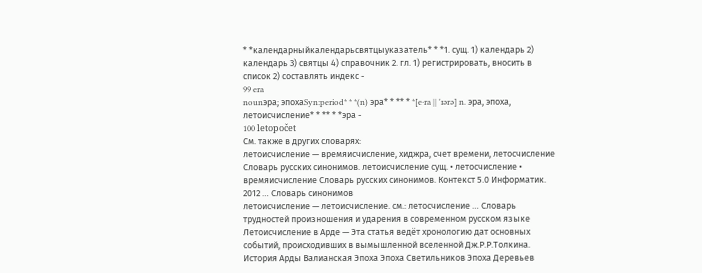* *календарныйкалендарьсвятцыуказатель* * *1. сущ. 1) календарь 2) календарь 3) святцы 4) справочник 2. гл. 1) регистрировать, вносить в список 2) составлять индекс -
99 era
nounэра; эпохаSyn:period* * *(n) эра* * ** * *[e·ra || 'ɪərə] n. эра, эпоха, летоисчисление* * ** * *эра -
100 letopočet
См. также в других словарях:
летоисчисление — времяисчисление, хиджра, счет времени, летосчисление Словарь русских синонимов. летоисчисление сущ. • летосчисление • времяисчисление Словарь русских синонимов. Контекст 5.0 Информатик. 2012 … Словарь синонимов
летоисчисление — летоисчисление. см.: летосчисление … Словарь трудностей произношения и ударения в современном русском языке
Летоисчисление в Арде — Эта статья ведёт хронологию дат основных событий, происходивших в вымышленной вселенной Дж.Р.Р.Толкина. История Арды Валианская Эпоха Эпоха Светильников Эпоха Деревьев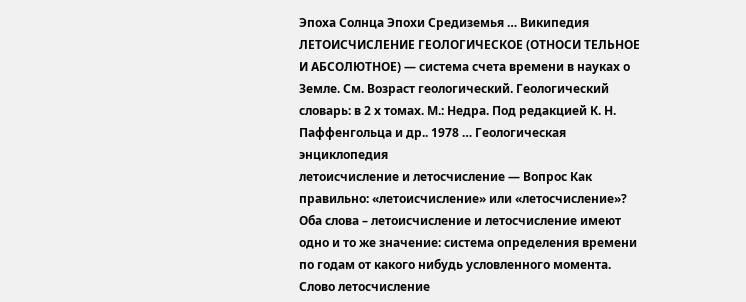Эпоха Солнца Эпохи Средиземья … Википедия
ЛЕТОИСЧИСЛЕНИЕ ГЕОЛОГИЧЕСКОЕ (ОТНОСИ ТЕЛЬНОЕ И АБСОЛЮТНОЕ) — система счета времени в науках о Земле. См. Возраст геологический. Геологический словарь: в 2 х томах. М.: Недра. Под редакцией К. Н. Паффенгольца и др.. 1978 … Геологическая энциклопедия
летоисчисление и летосчисление — Вопрос Как правильно: «летоисчисление» или «летосчисление»? Оба слова – летоисчисление и летосчисление имеют одно и то же значение: система определения времени по годам от какого нибудь условленного момента. Слово летосчисление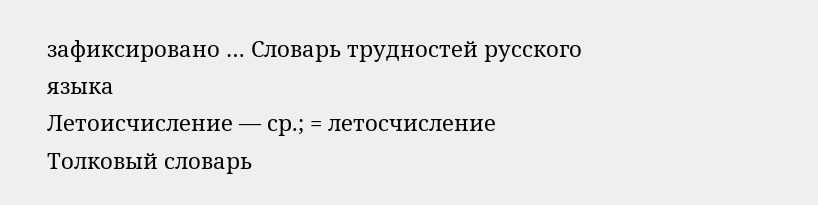зафиксировано … Словарь трудностей русского языка
Летоисчисление — ср.; = летосчисление Толковый словарь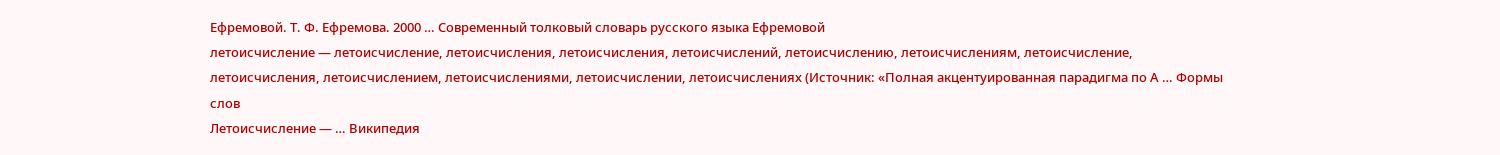Ефремовой. Т. Ф. Ефремова. 2000 … Современный толковый словарь русского языка Ефремовой
летоисчисление — летоисчисление, летоисчисления, летоисчисления, летоисчислений, летоисчислению, летоисчислениям, летоисчисление, летоисчисления, летоисчислением, летоисчислениями, летоисчислении, летоисчислениях (Источник: «Полная акцентуированная парадигма по А … Формы слов
Летоисчисление — … Википедия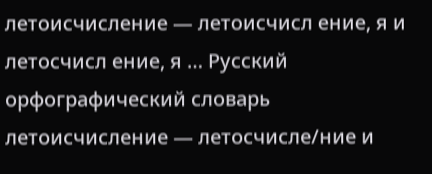летоисчисление — летоисчисл ение, я и летосчисл ение, я … Русский орфографический словарь
летоисчисление — летосчисле/ние и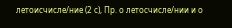летоисчисле/ние (2 с), Пр. о летосчисле/нии и о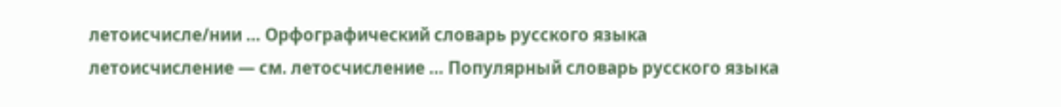летоисчисле/нии … Орфографический словарь русского языка
летоисчисление — см. летосчисление … Популярный словарь русского языка